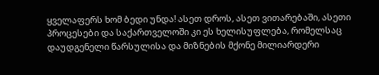ყველაფერს ხომ ბედი უნდა! ასეთ დროს, ასეთ ვითარებაში, ასეთი პროცესები და საქართველოში კი ეს ხელისუფლება, რომელსაც დაუდგენელი წარსულისა და მიზნების მქონე მილიარდერი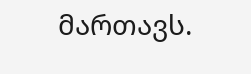მართავს.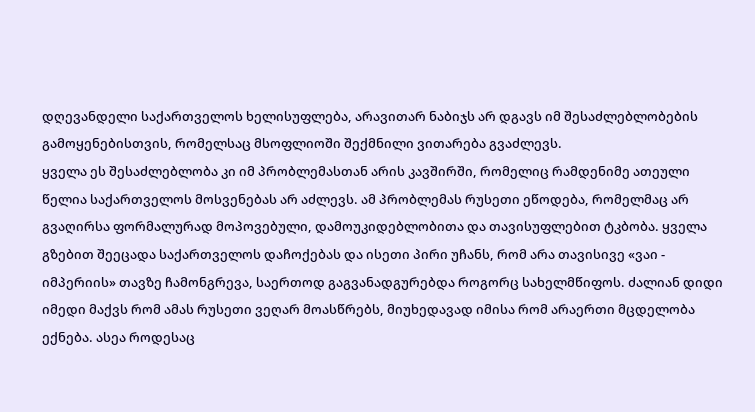დღევანდელი საქართველოს ხელისუფლება, არავითარ ნაბიჯს არ დგავს იმ შესაძლებლობების გამოყენებისთვის, რომელსაც მსოფლიოში შექმნილი ვითარება გვაძლევს.
ყველა ეს შესაძლებლობა კი იმ პრობლემასთან არის კავშირში, რომელიც რამდენიმე ათეული წელია საქართველოს მოსვენებას არ აძლევს. ამ პრობლემას რუსეთი ეწოდება, რომელმაც არ გვაღირსა ფორმალურად მოპოვებული, დამოუკიდებლობითა და თავისუფლებით ტკბობა. ყველა გზებით შეეცადა საქართველოს დაჩოქებას და ისეთი პირი უჩანს, რომ არა თავისივე «ვაი - იმპერიის» თავზე ჩამონგრევა, საერთოდ გაგვანადგურებდა როგორც სახელმწიფოს. ძალიან დიდი იმედი მაქვს რომ ამას რუსეთი ვეღარ მოასწრებს, მიუხედავად იმისა რომ არაერთი მცდელობა ექნება. ასეა როდესაც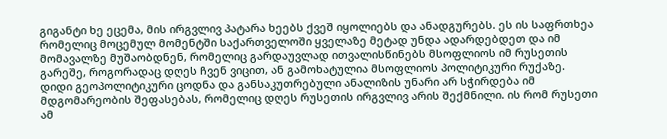გიგანტი ხე ეცემა, მის ირგვლივ პატარა ხეებს ქვეშ იყოლიებს და ანადგურებს. ეს ის საფრთხეა რომელიც მოცემულ მომენტში საქართველოში ყველაზე მეტად უნდა ადარდებდეთ და იმ მომავალზე მუშაობდნენ, რომელიც გარდაუვლად ითვალისწინებს მსოფლიოს იმ რუსეთის გარეშე, როგორადაც დღეს ჩვენ ვიცით, ან გამოხატულია მსოფლიოს პოლიტიკური რუქაზე.
დიდი გეოპოლიტიკური ცოდნა და განსაკუთრებული ანალიზის უნარი არ სჭირდება იმ მდგომარეობის შეფასებას, რომელიც დღეს რუსეთის ირგვლივ არის შექმნილი. ის რომ რუსეთი ამ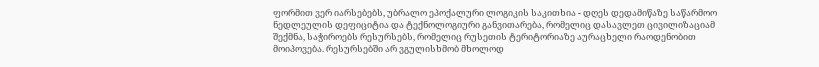ფორმით ვერ იარსებებს, უბრალო ეპოქალური ლოგიკის საკითხია - დღეს დედამიწაზე საწარმოო ნედლეულის დეფიციტია და ტექნოლოგიური განვითარება, რომელიც დასავლეთ ცივილიზაციამ შექმნა, საჭიროებს რესურსებს, რომელიც რუსეთის ტერიტორიაზე აურაცხელი რაოდენობით მოიპოვება. რესურსებში არ ვგულისხმობ მხოლოდ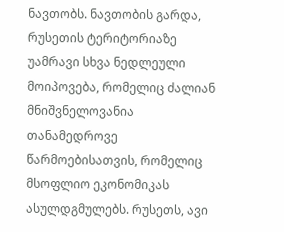ნავთობს. ნავთობის გარდა, რუსეთის ტერიტორიაზე უამრავი სხვა ნედლეული მოიპოვება, რომელიც ძალიან მნიშვნელოვანია თანამედროვე წარმოებისათვის, რომელიც მსოფლიო ეკონომიკას ასულდგმულებს. რუსეთს, ავი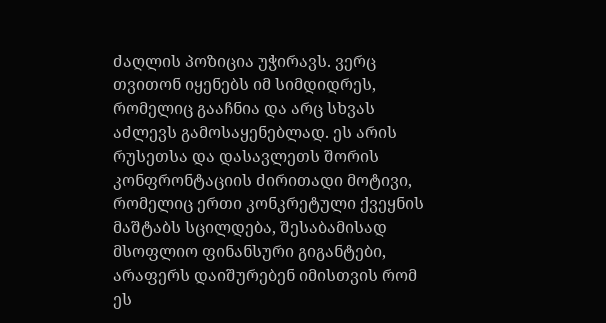ძაღლის პოზიცია უჭირავს. ვერც თვითონ იყენებს იმ სიმდიდრეს, რომელიც გააჩნია და არც სხვას აძლევს გამოსაყენებლად. ეს არის რუსეთსა და დასავლეთს შორის კონფრონტაციის ძირითადი მოტივი, რომელიც ერთი კონკრეტული ქვეყნის მაშტაბს სცილდება, შესაბამისად მსოფლიო ფინანსური გიგანტები, არაფერს დაიშურებენ იმისთვის რომ ეს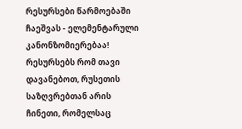რესურსები წარმოებაში ჩაეშვას - ელემენტარული კანონზომიერებაა! რესურსებს რომ თავი დავანებოთ, რუსეთის საზღვრებთან არის ჩინეთი, რომელსაც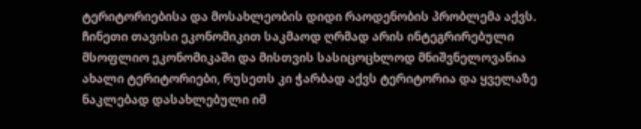ტერიტორიებისა და მოსახლეობის დიდი რაოდენობის პრობლემა აქვს. ჩინეთი თავისი ეკონომიკით საკმაოდ ღრმად არის ინტეგრირებული მსოფლიო ეკონომიკაში და მისთვის სასიცოცხლოდ მნიშვნელოვანია ახალი ტერიტორიები, რუსეთს კი ჭარბად აქვს ტერიტორია და ყველაზე ნაკლებად დასახლებული იმ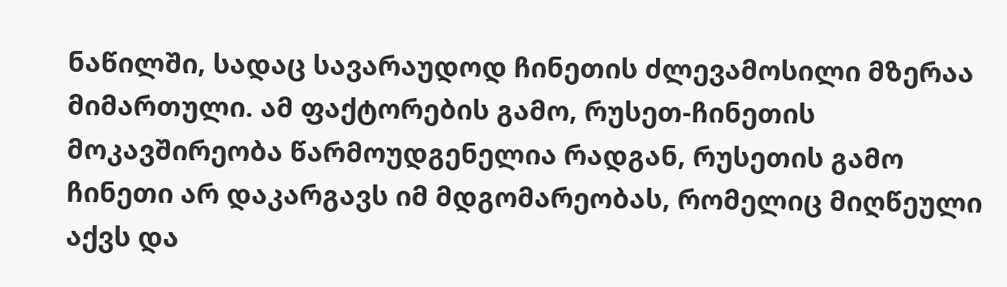ნაწილში, სადაც სავარაუდოდ ჩინეთის ძლევამოსილი მზერაა მიმართული. ამ ფაქტორების გამო, რუსეთ-ჩინეთის მოკავშირეობა წარმოუდგენელია რადგან, რუსეთის გამო ჩინეთი არ დაკარგავს იმ მდგომარეობას, რომელიც მიღწეული აქვს და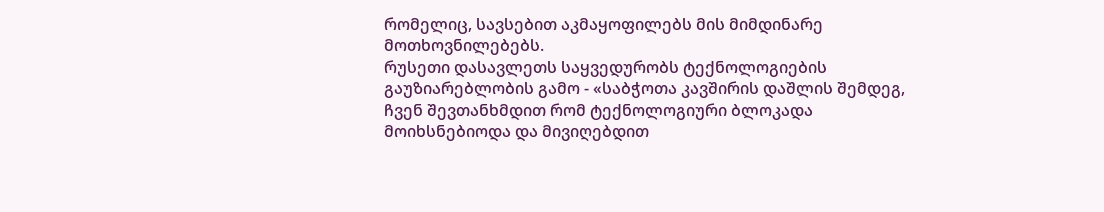რომელიც, სავსებით აკმაყოფილებს მის მიმდინარე მოთხოვნილებებს.
რუსეთი დასავლეთს საყვედურობს ტექნოლოგიების გაუზიარებლობის გამო - «საბჭოთა კავშირის დაშლის შემდეგ, ჩვენ შევთანხმდით რომ ტექნოლოგიური ბლოკადა მოიხსნებიოდა და მივიღებდით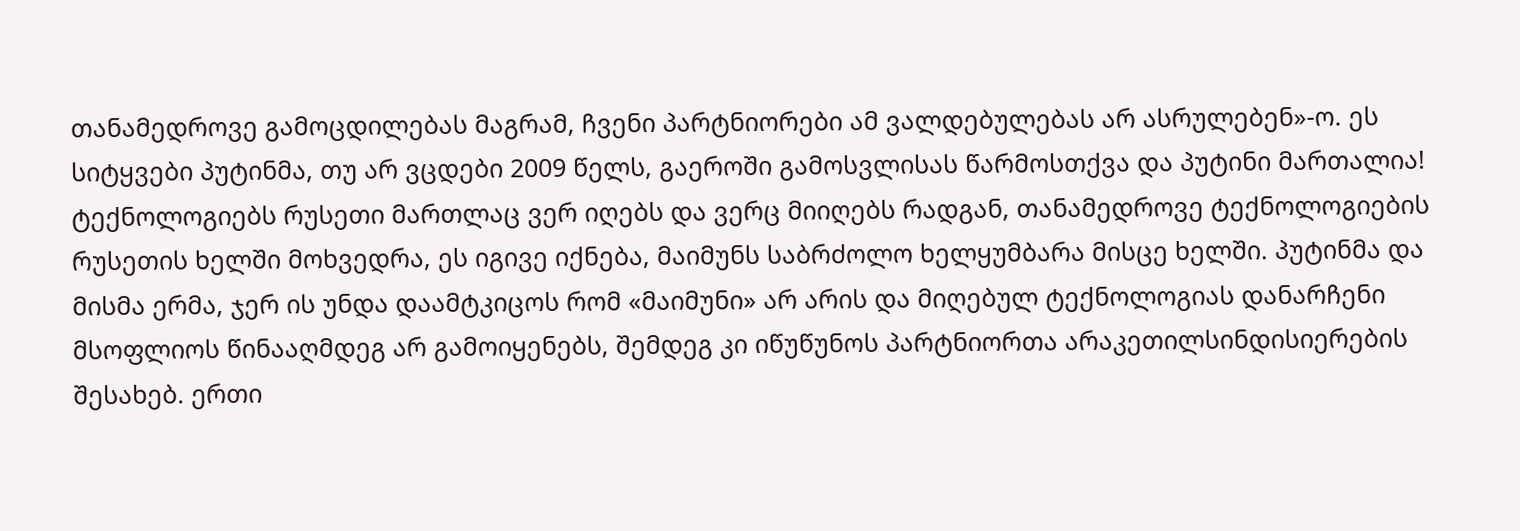თანამედროვე გამოცდილებას მაგრამ, ჩვენი პარტნიორები ამ ვალდებულებას არ ასრულებენ»-ო. ეს სიტყვები პუტინმა, თუ არ ვცდები 2009 წელს, გაეროში გამოსვლისას წარმოსთქვა და პუტინი მართალია! ტექნოლოგიებს რუსეთი მართლაც ვერ იღებს და ვერც მიიღებს რადგან, თანამედროვე ტექნოლოგიების რუსეთის ხელში მოხვედრა, ეს იგივე იქნება, მაიმუნს საბრძოლო ხელყუმბარა მისცე ხელში. პუტინმა და მისმა ერმა, ჯერ ის უნდა დაამტკიცოს რომ «მაიმუნი» არ არის და მიღებულ ტექნოლოგიას დანარჩენი მსოფლიოს წინააღმდეგ არ გამოიყენებს, შემდეგ კი იწუწუნოს პარტნიორთა არაკეთილსინდისიერების შესახებ. ერთი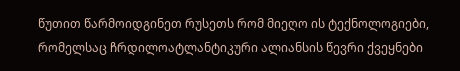წუთით წარმოიდგინეთ რუსეთს რომ მიეღო ის ტექნოლოგიები, რომელსაც ჩრდილოატლანტიკური ალიანსის წევრი ქვეყნები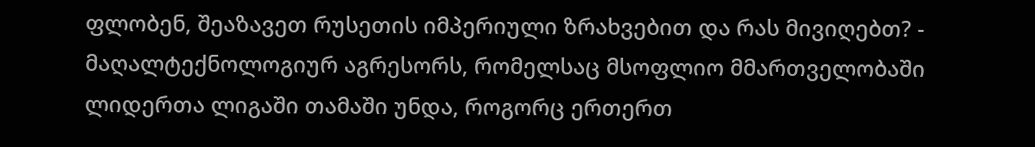ფლობენ, შეაზავეთ რუსეთის იმპერიული ზრახვებით და რას მივიღებთ? - მაღალტექნოლოგიურ აგრესორს, რომელსაც მსოფლიო მმართველობაში ლიდერთა ლიგაში თამაში უნდა, როგორც ერთერთ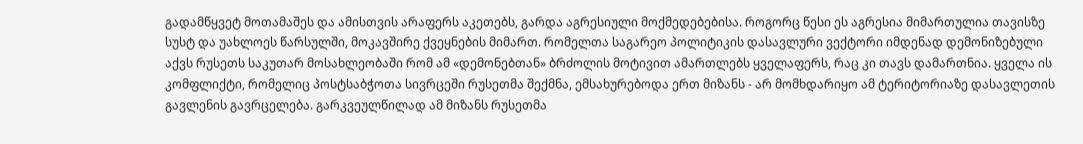გადამწყვეტ მოთამაშეს და ამისთვის არაფერს აკეთებს, გარდა აგრესიული მოქმედებებისა. როგორც წესი ეს აგრესია მიმართულია თავისზე სუსტ და უახლოეს წარსულში, მოკავშირე ქვეყნების მიმართ. რომელთა საგარეო პოლიტიკის დასავლური ვექტორი იმდენად დემონიზებული აქვს რუსეთს საკუთარ მოსახლეობაში რომ ამ «დემონებთან» ბრძოლის მოტივით ამართლებს ყველაფერს, რაც კი თავს დამართნია. ყველა ის კომფლიქტი, რომელიც პოსტსაბჭოთა სივრცეში რუსეთმა შექმნა, ემსახურებოდა ერთ მიზანს - არ მომხდარიყო ამ ტერიტორიაზე დასავლეთის გავლენის გავრცელება. გარკვეულწილად ამ მიზანს რუსეთმა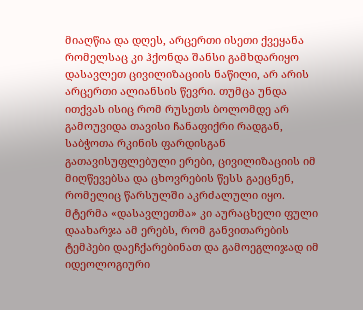მიაღწია და დღეს, არცერთი ისეთი ქვეყანა რომელსაც კი ჰქონდა შანსი გამხდარიყო დასავლეთ ცივილიზაციის ნაწილი, არ არის არცერთი ალიანსის წევრი. თუმცა უნდა ითქვას ისიც რომ რუსეთს ბოლომდე არ გამოუვიდა თავისი ჩანაფიქრი რადგან, საბჭოთა რკინის ფარდისგან გათავისუფლებული ერები, ცივილიზაციის იმ მიღწევებსა და ცხოვრების წესს გაეცნენ, რომელიც წარსულში აკრძალული იყო. მტერმა «დასავლეთმა» კი აურაცხელი ფული დაახარჯა ამ ერებს, რომ განვითარების ტემპები დაეჩქარებინათ და გამოეგლიჯად იმ იდეოლოგიური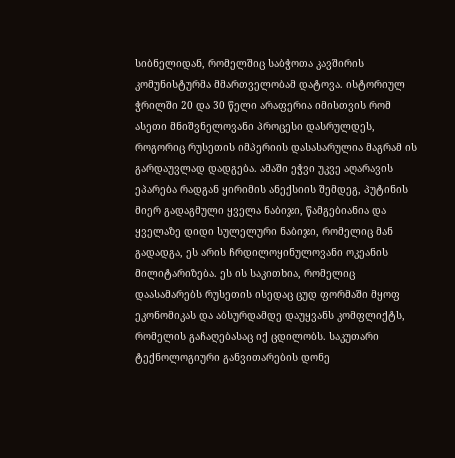სიბნელიდან, რომელშიც საბჭოთა კავშირის კომუნისტურმა მმართველობამ დატოვა. ისტორიულ ჭრილში 20 და 30 წელი არაფერია იმისთვის რომ ასეთი მნიშვნელოვანი პროცესი დასრულდეს, როგორიც რუსეთის იმპერიის დასასარულია მაგრამ ის გარდაუვლად დადგება. ამაში ეჭვი უკვე აღარავის ეპარება რადგან ყირიმის ანექსიის შემდეგ, პუტინის მიერ გადაგმული ყველა ნაბიჯი, წამგებიანია და ყველაზე დიდი სულელური ნაბიჯი, რომელიც მან გადადგა, ეს არის ჩრდილოყინულოვანი ოკეანის მილიტარიზება. ეს ის საკითხია, რომელიც დაასამარებს რუსეთის ისედაც ცუდ ფორმაში მყოფ ეკონომიკას და აბსურდამდე დაუყვანს კომფლიქტს, რომელის გაჩაღებასაც იქ ცდილობს. საკუთარი ტექნოლოგიური განვითარების დონე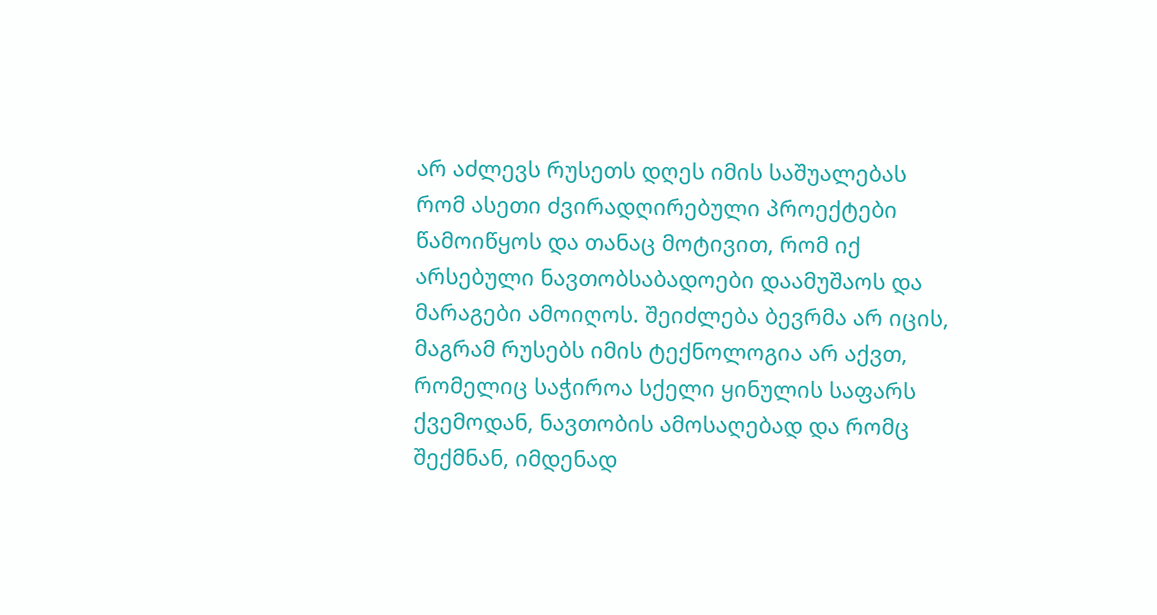არ აძლევს რუსეთს დღეს იმის საშუალებას რომ ასეთი ძვირადღირებული პროექტები წამოიწყოს და თანაც მოტივით, რომ იქ არსებული ნავთობსაბადოები დაამუშაოს და მარაგები ამოიღოს. შეიძლება ბევრმა არ იცის, მაგრამ რუსებს იმის ტექნოლოგია არ აქვთ, რომელიც საჭიროა სქელი ყინულის საფარს ქვემოდან, ნავთობის ამოსაღებად და რომც შექმნან, იმდენად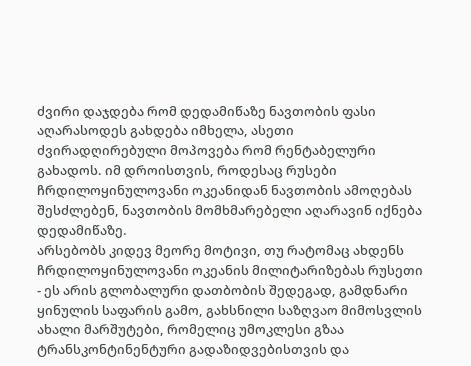ძვირი დაჯდება რომ დედამიწაზე ნავთობის ფასი აღარასოდეს გახდება იმხელა, ასეთი ძვირადღირებული მოპოვება რომ რენტაბელური გახადოს. იმ დროისთვის, როდესაც რუსები ჩრდილოყინულოვანი ოკეანიდან ნავთობის ამოღებას შესძლებენ, ნავთობის მომხმარებელი აღარავინ იქნება დედამიწაზე.
არსებობს კიდევ მეორე მოტივი, თუ რატომაც ახდენს ჩრდილოყინულოვანი ოკეანის მილიტარიზებას რუსეთი - ეს არის გლობალური დათბობის შედეგად, გამდნარი ყინულის საფარის გამო, გახსნილი საზღვაო მიმოსვლის ახალი მარშუტები, რომელიც უმოკლესი გზაა ტრანსკონტინენტური გადაზიდვებისთვის და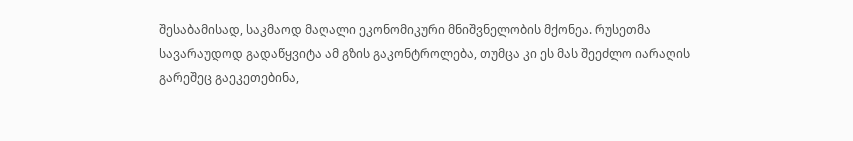შესაბამისად, საკმაოდ მაღალი ეკონომიკური მნიშვნელობის მქონეა. რუსეთმა სავარაუდოდ გადაწყვიტა ამ გზის გაკონტროლება, თუმცა კი ეს მას შეეძლო იარაღის გარეშეც გაეკეთებინა,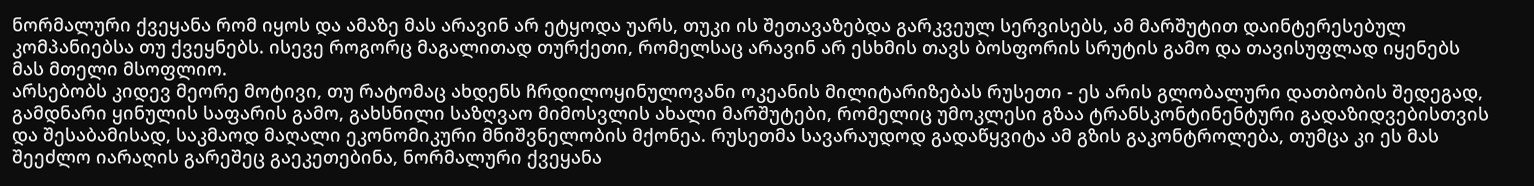ნორმალური ქვეყანა რომ იყოს და ამაზე მას არავინ არ ეტყოდა უარს, თუკი ის შეთავაზებდა გარკვეულ სერვისებს, ამ მარშუტით დაინტერესებულ კომპანიებსა თუ ქვეყნებს. ისევე როგორც მაგალითად თურქეთი, რომელსაც არავინ არ ესხმის თავს ბოსფორის სრუტის გამო და თავისუფლად იყენებს მას მთელი მსოფლიო.
არსებობს კიდევ მეორე მოტივი, თუ რატომაც ახდენს ჩრდილოყინულოვანი ოკეანის მილიტარიზებას რუსეთი - ეს არის გლობალური დათბობის შედეგად, გამდნარი ყინულის საფარის გამო, გახსნილი საზღვაო მიმოსვლის ახალი მარშუტები, რომელიც უმოკლესი გზაა ტრანსკონტინენტური გადაზიდვებისთვის და შესაბამისად, საკმაოდ მაღალი ეკონომიკური მნიშვნელობის მქონეა. რუსეთმა სავარაუდოდ გადაწყვიტა ამ გზის გაკონტროლება, თუმცა კი ეს მას შეეძლო იარაღის გარეშეც გაეკეთებინა, ნორმალური ქვეყანა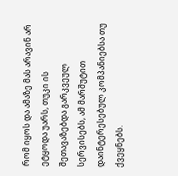რომ იყოს და ამაზე მას არავინ არ ეტყოდა უარს, თუკი ის შეთავაზებდა გარკვეულ სერვისებს, ამ მარშუტით დაინტერესებულ კომპანიებსა თუ ქვეყნებს.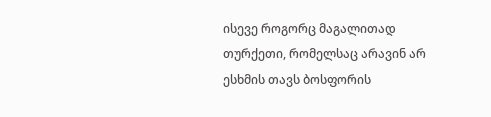ისევე როგორც მაგალითად თურქეთი, რომელსაც არავინ არ ესხმის თავს ბოსფორის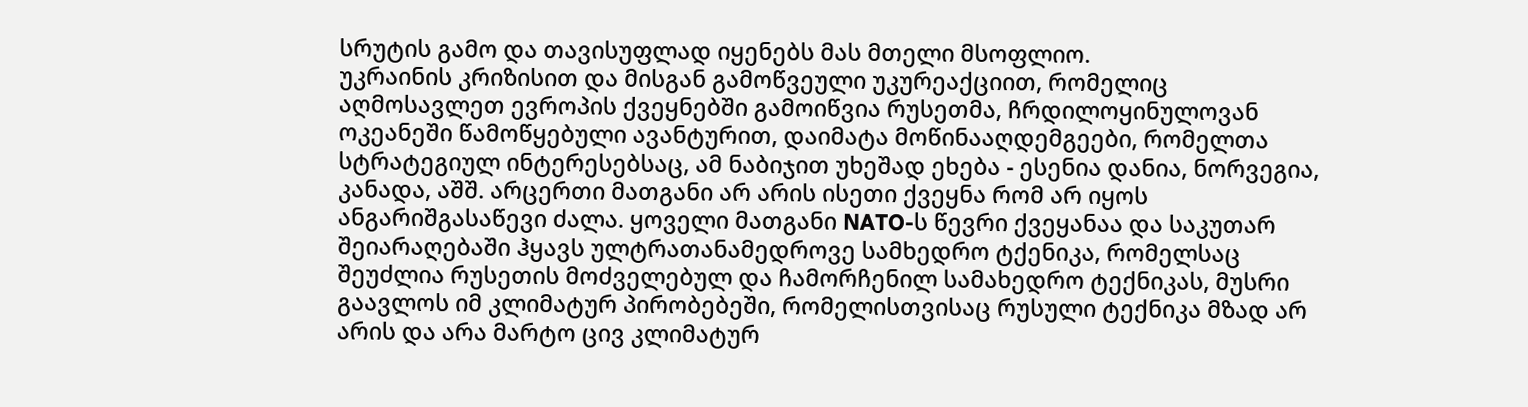სრუტის გამო და თავისუფლად იყენებს მას მთელი მსოფლიო.
უკრაინის კრიზისით და მისგან გამოწვეული უკურეაქციით, რომელიც აღმოსავლეთ ევროპის ქვეყნებში გამოიწვია რუსეთმა, ჩრდილოყინულოვან ოკეანეში წამოწყებული ავანტურით, დაიმატა მოწინააღდემგეები, რომელთა სტრატეგიულ ინტერესებსაც, ამ ნაბიჯით უხეშად ეხება - ესენია დანია, ნორვეგია, კანადა, აშშ. არცერთი მათგანი არ არის ისეთი ქვეყნა რომ არ იყოს ანგარიშგასაწევი ძალა. ყოველი მათგანი NATO-ს წევრი ქვეყანაა და საკუთარ შეიარაღებაში ჰყავს ულტრათანამედროვე სამხედრო ტქენიკა, რომელსაც შეუძლია რუსეთის მოძველებულ და ჩამორჩენილ სამახედრო ტექნიკას, მუსრი გაავლოს იმ კლიმატურ პირობებეში, რომელისთვისაც რუსული ტექნიკა მზად არ არის და არა მარტო ცივ კლიმატურ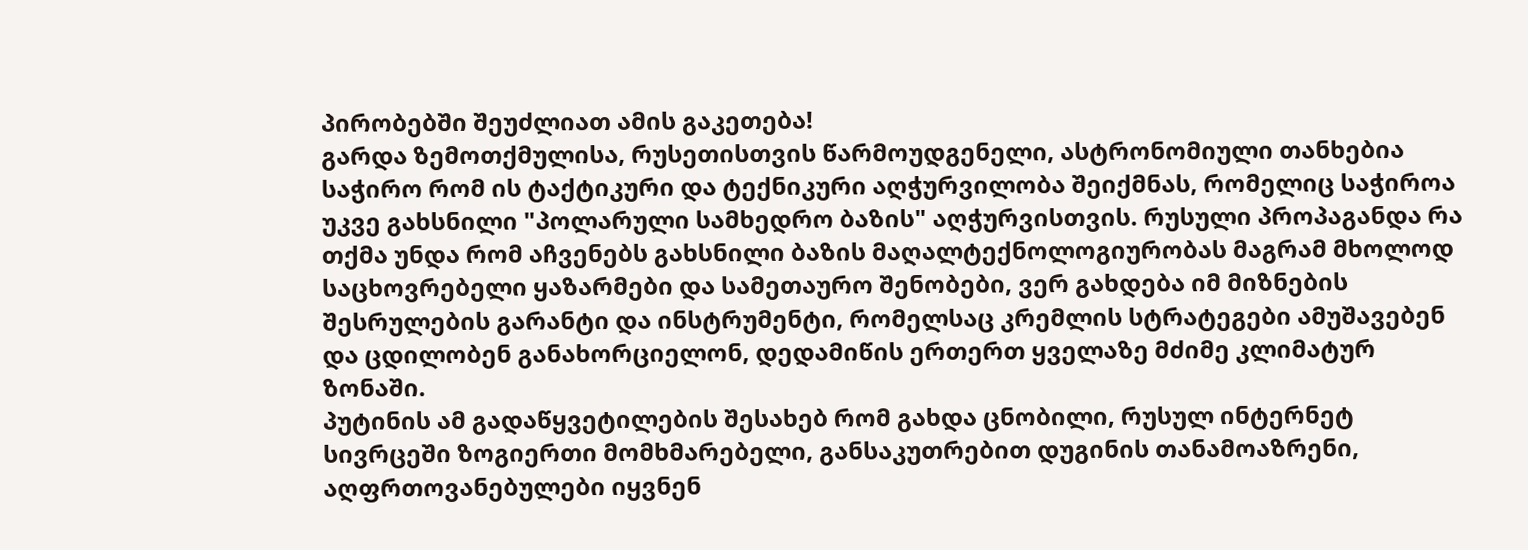პირობებში შეუძლიათ ამის გაკეთება!
გარდა ზემოთქმულისა, რუსეთისთვის წარმოუდგენელი, ასტრონომიული თანხებია საჭირო რომ ის ტაქტიკური და ტექნიკური აღჭურვილობა შეიქმნას, რომელიც საჭიროა უკვე გახსნილი "პოლარული სამხედრო ბაზის" აღჭურვისთვის. რუსული პროპაგანდა რა თქმა უნდა რომ აჩვენებს გახსნილი ბაზის მაღალტექნოლოგიურობას მაგრამ მხოლოდ საცხოვრებელი ყაზარმები და სამეთაურო შენობები, ვერ გახდება იმ მიზნების შესრულების გარანტი და ინსტრუმენტი, რომელსაც კრემლის სტრატეგები ამუშავებენ და ცდილობენ განახორციელონ, დედამიწის ერთერთ ყველაზე მძიმე კლიმატურ ზონაში.
პუტინის ამ გადაწყვეტილების შესახებ რომ გახდა ცნობილი, რუსულ ინტერნეტ სივრცეში ზოგიერთი მომხმარებელი, განსაკუთრებით დუგინის თანამოაზრენი, აღფრთოვანებულები იყვნენ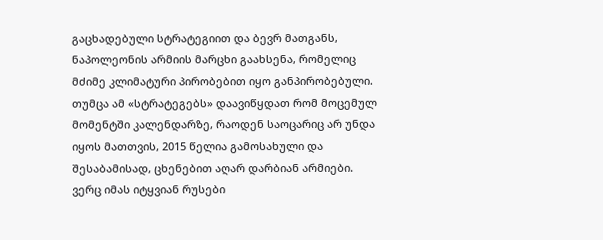გაცხადებული სტრატეგიით და ბევრ მათგანს, ნაპოლეონის არმიის მარცხი გაახსენა, რომელიც მძიმე კლიმატური პირობებით იყო განპირობებული. თუმცა ამ «სტრატეგებს» დაავიწყდათ რომ მოცემულ მომენტში კალენდარზე, რაოდენ საოცარიც არ უნდა იყოს მათთვის, 2015 წელია გამოსახული და შესაბამისად, ცხენებით აღარ დარბიან არმიები. ვერც იმას იტყვიან რუსები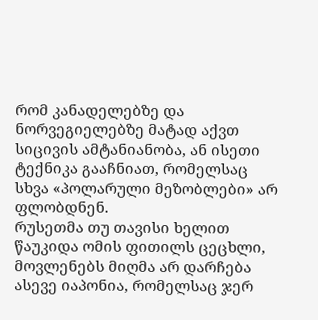რომ კანადელებზე და ნორვეგიელებზე მატად აქვთ სიცივის ამტანიანობა, ან ისეთი ტექნიკა გააჩნიათ, რომელსაც სხვა «პოლარული მეზობლები» არ ფლობდნენ.
რუსეთმა თუ თავისი ხელით წაუკიდა ომის ფითილს ცეცხლი, მოვლენებს მიღმა არ დარჩება ასევე იაპონია, რომელსაც ჯერ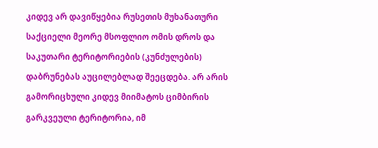კიდევ არ დავიწყებია რუსეთის მუხანათური საქციელი მეორე მსოფლიო ომის დროს და საკუთარი ტერიტორიების (კუნძულების) დაბრუნებას აუცილებლად შეეცდება. არ არის გამორიცხული კიდევ მიიმატოს ციმბირის გარკვეული ტერიტორია, იმ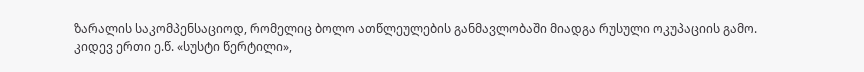ზარალის საკომპენსაციოდ, რომელიც ბოლო ათწლეულების განმავლობაში მიადგა რუსული ოკუპაციის გამო.
კიდევ ერთი ე.წ. «სუსტი წერტილი»,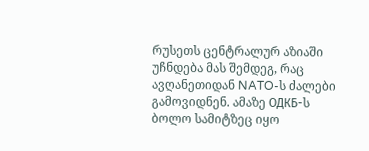რუსეთს ცენტრალურ აზიაში უჩნდება მას შემდეგ, რაც ავღანეთიდან NATO-ს ძალები გამოვიდნენ. ამაზე ОДКБ-ს ბოლო სამიტზეც იყო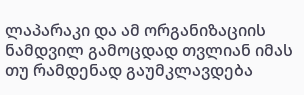ლაპარაკი და ამ ორგანიზაციის ნამდვილ გამოცდად თვლიან იმას თუ რამდენად გაუმკლავდება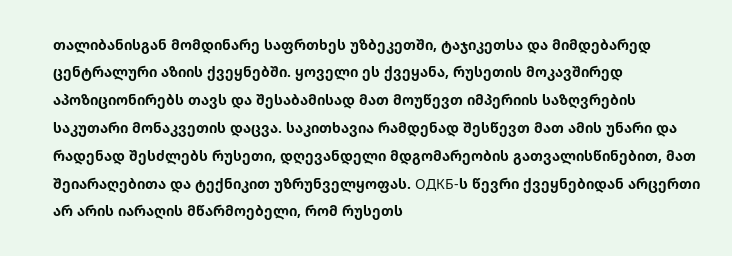თალიბანისგან მომდინარე საფრთხეს უზბეკეთში, ტაჯიკეთსა და მიმდებარედ ცენტრალური აზიის ქვეყნებში. ყოველი ეს ქვეყანა, რუსეთის მოკავშირედ აპოზიციონირებს თავს და შესაბამისად მათ მოუწევთ იმპერიის საზღვრების საკუთარი მონაკვეთის დაცვა. საკითხავია რამდენად შესწევთ მათ ამის უნარი და რადენად შესძლებს რუსეთი, დღევანდელი მდგომარეობის გათვალისწინებით, მათ შეიარაღებითა და ტექნიკით უზრუნველყოფას. ОДКБ-ს წევრი ქვეყნებიდან არცერთი არ არის იარაღის მწარმოებელი, რომ რუსეთს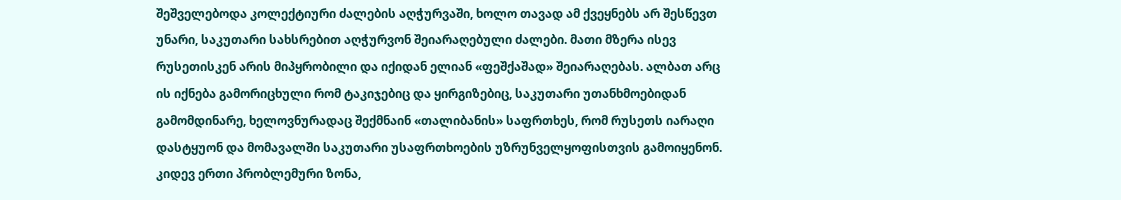შეშველებოდა კოლექტიური ძალების აღჭურვაში, ხოლო თავად ამ ქვეყნებს არ შესწევთ უნარი, საკუთარი სახსრებით აღჭურვონ შეიარაღებული ძალები. მათი მზერა ისევ რუსეთისკენ არის მიპყრობილი და იქიდან ელიან «ფეშქაშად» შეიარაღებას. ალბათ არც ის იქნება გამორიცხული რომ ტაკიჯებიც და ყირგიზებიც, საკუთარი უთანხმოებიდან გამომდინარე, ხელოვნურადაც შექმნაინ «თალიბანის» საფრთხეს, რომ რუსეთს იარაღი დასტყუონ და მომავალში საკუთარი უსაფრთხოების უზრუნველყოფისთვის გამოიყენონ.
კიდევ ერთი პრობლემური ზონა,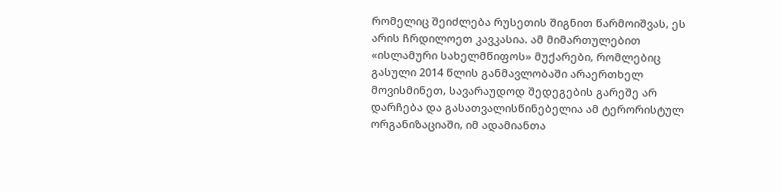რომელიც შეიძლება რუსეთის შიგნით წარმოიშვას, ეს არის ჩრდილოეთ კავკასია. ამ მიმართულებით «ისლამური სახელმწიფოს» მუქარები, რომლებიც გასული 2014 წლის განმავლობაში არაერთხელ მოვისმინეთ, სავარაუდოდ შედეგების გარეშე არ დარჩება და გასათვალისწინებელია ამ ტერორისტულ ორგანიზაციაში, იმ ადამიანთა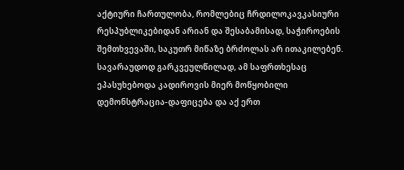აქტიური ჩართულობა, რომლებიც ჩრდილოკავკასიური რესპუბლიკებიდან არიან და შესაბამისად, საჭიროების შემთხვევაში, საკუთრ მიწაზე ბრძოლას არ ითაკილებენ. სავარაუდოდ გარკვეულწილად, ამ საფრთხესაც ეპასუხებოდა კადიროვის მიერ მოწყობილი დემონსტრაცია-დაფიცება და აქ ერთ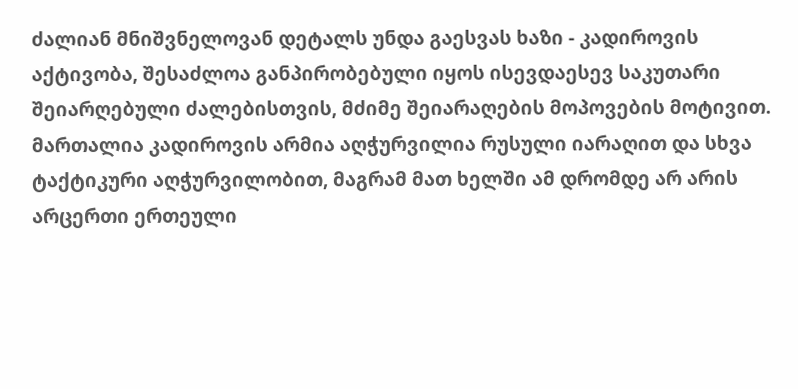ძალიან მნიშვნელოვან დეტალს უნდა გაესვას ხაზი - კადიროვის აქტივობა, შესაძლოა განპირობებული იყოს ისევდაესევ საკუთარი შეიარღებული ძალებისთვის, მძიმე შეიარაღების მოპოვების მოტივით. მართალია კადიროვის არმია აღჭურვილია რუსული იარაღით და სხვა ტაქტიკური აღჭურვილობით, მაგრამ მათ ხელში ამ დრომდე არ არის არცერთი ერთეული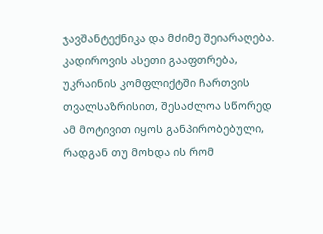ჯავშანტექნიკა და მძიმე შეიარაღება. კადიროვის ასეთი გააფთრება, უკრაინის კომფლიქტში ჩართვის თვალსაზრისით, შესაძლოა სწორედ ამ მოტივით იყოს განპირობებული, რადგან თუ მოხდა ის რომ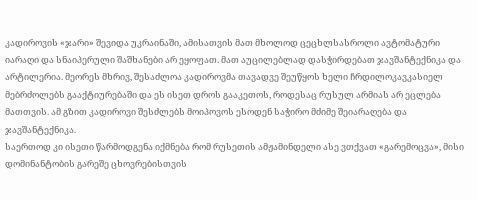კადიროვის «ჯარი» შევიდა უკრაინაში, ამისათვის მათ მხოლოდ ცეცხლსასროლი ავტომატური იარაღი და სნაიპერული შაშხანები არ ეყოფათ. მათ აუცილებლად დასჭირდებათ ჯავშანტექნიკა და არტილერია. მეორეს მხრივ, შესაძლოა კადიროვმა თავადვე შეუწყოს ხელი ჩრდილოკავკასიელ მებრძოლებს გააქტიურებაში და ეს ისეთ დროს გააკეთოს, როდესაც რუსულ არმიას არ ეცლება მათთვის. ამ გზით კადიროვი შესძლებს მოიპოვოს ესოდენ საჭირო მძიმე შეიარაღება და ჯავშანტექნიკა.
საერთოდ კი ისეთი წარმოდგენა იქმნება რომ რუსეთის ამჟამინდელი ასე ვთქვათ «გარემოცვა», მისი დომინანტობის გარეშე ცხოვრებისთვის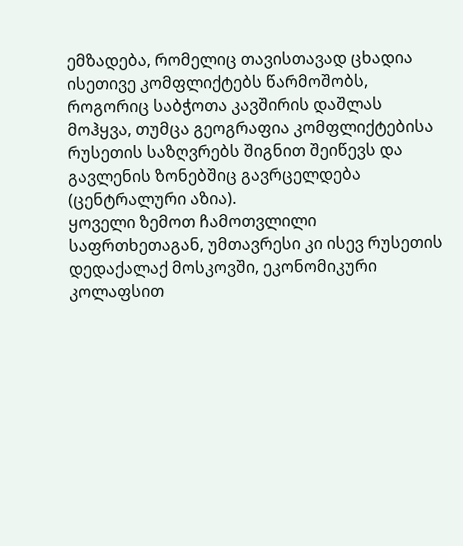ემზადება, რომელიც თავისთავად ცხადია ისეთივე კომფლიქტებს წარმოშობს, როგორიც საბჭოთა კავშირის დაშლას მოჰყვა, თუმცა გეოგრაფია კომფლიქტებისა რუსეთის საზღვრებს შიგნით შეიწევს და გავლენის ზონებშიც გავრცელდება (ცენტრალური აზია).
ყოველი ზემოთ ჩამოთვლილი საფრთხეთაგან, უმთავრესი კი ისევ რუსეთის დედაქალაქ მოსკოვში, ეკონომიკური კოლაფსით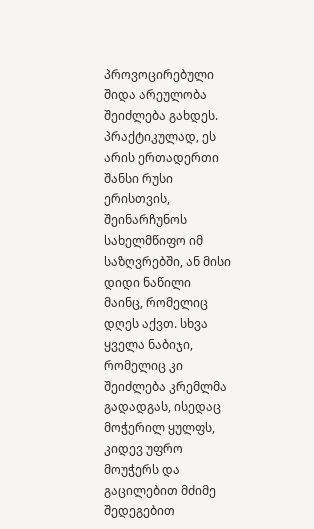პროვოცირებული შიდა არეულობა შეიძლება გახდეს. პრაქტიკულად, ეს არის ერთადერთი შანსი რუსი ერისთვის, შეინარჩუნოს სახელმწიფო იმ საზღვრებში, ან მისი დიდი ნაწილი მაინც, რომელიც დღეს აქვთ. სხვა ყველა ნაბიჯი, რომელიც კი შეიძლება კრემლმა გადადგას, ისედაც მოჭერილ ყულფს, კიდევ უფრო მოუჭერს და გაცილებით მძიმე შედეგებით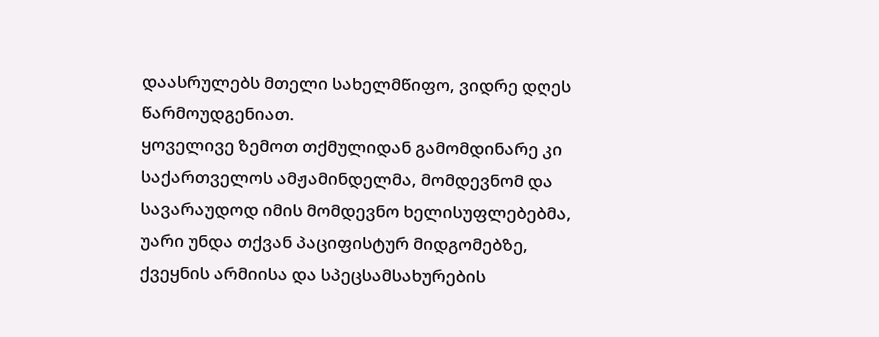დაასრულებს მთელი სახელმწიფო, ვიდრე დღეს წარმოუდგენიათ.
ყოველივე ზემოთ თქმულიდან გამომდინარე კი საქართველოს ამჟამინდელმა, მომდევნომ და სავარაუდოდ იმის მომდევნო ხელისუფლებებმა, უარი უნდა თქვან პაციფისტურ მიდგომებზე, ქვეყნის არმიისა და სპეცსამსახურების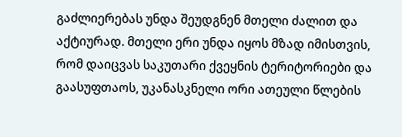გაძლიერებას უნდა შეუდგნენ მთელი ძალით და აქტიურად. მთელი ერი უნდა იყოს მზად იმისთვის, რომ დაიცვას საკუთარი ქვეყნის ტერიტორიები და გაასუფთაოს, უკანასკნელი ორი ათეული წლების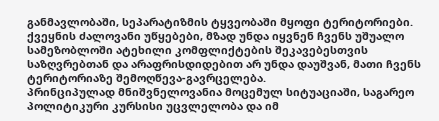განმავლობაში, სეპარატიზმის ტყვეობაში მყოფი ტერიტორიები. ქვეყნის ძალოვანი უწყებები, მზად უნდა იყვნენ ჩვენს უშუალო სამეზობლოში ატეხილი კომფლიქტების შეკავებესთვის საზღვრებთან და არაფრისდიდებით არ უნდა დაუშვან, მათი ჩვენს ტერიტორიაზე შემოღწევა-გავრცელება.
პრინციპულად მნიშვნელოვანია მოცემულ სიტუაციაში, საგარეო პოლიტიკური კურსისი უცვლელობა და იმ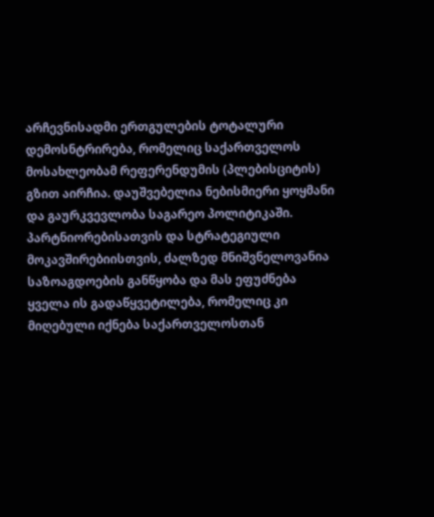არჩევნისადმი ერთგულების ტოტალური დემოსნტრირება, რომელიც საქართველოს მოსახლეობამ რეფერენდუმის (პლებისციტის) გზით აირჩია. დაუშვებელია ნებისმიერი ყოყმანი და გაურკვევლობა საგარეო პოლიტიკაში. პარტნიორებისათვის და სტრატეგიული მოკავშირებიისთვის, ძალზედ მნიშვნელოვანია საზოაგდოების განწყობა და მას ეფუძნება ყველა ის გადაწყვეტილება, რომელიც კი მიღებული იქნება საქართველოსთან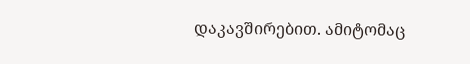დაკავშირებით. ამიტომაც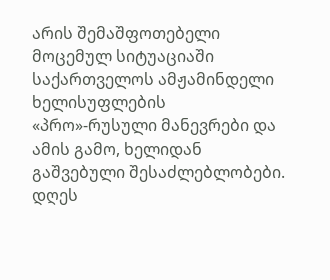არის შემაშფოთებელი მოცემულ სიტუაციაში საქართველოს ამჟამინდელი ხელისუფლების «პრო»-რუსული მანევრები და ამის გამო, ხელიდან გაშვებული შესაძლებლობები.
დღეს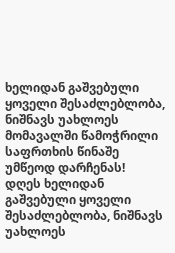ხელიდან გაშვებული ყოველი შესაძლებლობა, ნიშნავს უახლოეს მომავალში წამოჭრილი საფრთხის წინაშე უმწეოდ დარჩენას!
დღეს ხელიდან გაშვებული ყოველი შესაძლებლობა, ნიშნავს უახლოეს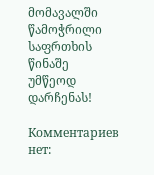მომავალში წამოჭრილი საფრთხის წინაშე უმწეოდ დარჩენას!

Комментариев нет: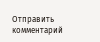Отправить комментарий